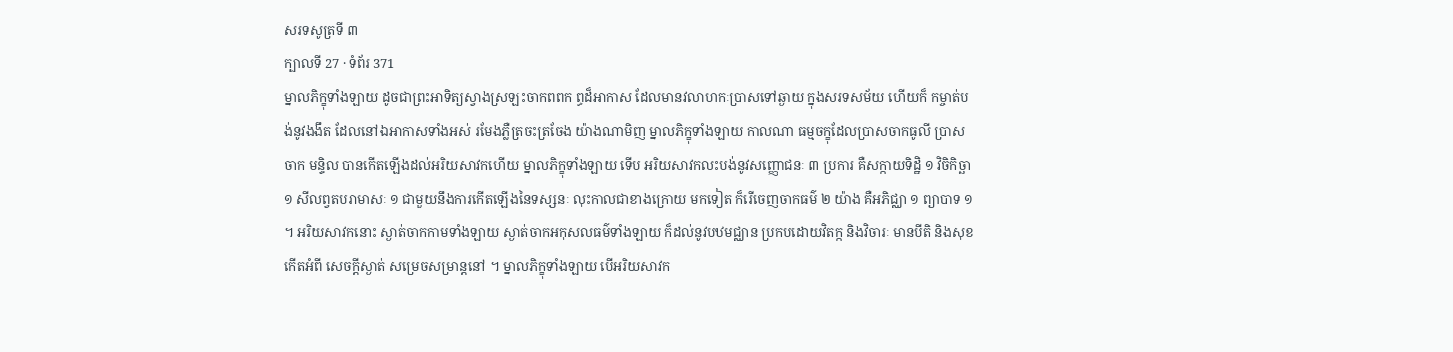សរទសូត្រទី ៣
ក្បាលទី 27 · ទំព័រ 371
ម្នាលភិក្ខុទាំងឡាយ ដូចជាព្រះអាទិត្យស្វាងស្រឡះចាកពពក ព្ធដ៏អាកាស ដែលមានវលាហកៈប្រាសទៅឆ្ងាយ ក្នុងសរទសម័យ ហើយក៏ កម្ចាត់បង់នូវងងឹត ដែលនៅឯអាកាសទាំងអស់ រមែងភ្លឺត្រចះត្រចែង យ៉ាងណាមិញ ម្នាលភិក្ខុទាំងឡាយ កាលណា ធម្មចក្ខុដែលប្រាសចាកធូលី ប្រាសចាក មន្ទិល បានកើតឡើងដល់អរិយសាវកហើយ ម្នាលភិក្ខុទាំងឡាយ ទើប អរិយសាវកលះបង់នូវសញ្ញោជនៈ ៣ ប្រការ គឺសក្កាយទិដ្ឋិ ១ វិចិកិច្ឆា ១ សីលព្វតបរាមាសៈ ១ ជាមួយនឹងការកើតឡើងនៃទស្សនៈ លុះកាលជាខាងក្រោយ មកទៀត ក៏រើចេញចាកធម៌ ២ យ៉ាង គឺអភិជ្ឈា ១ ព្យាបាទ ១ ។ អរិយសាវកនោះ ស្ងាត់ចាកកាមទាំងឡាយ ស្ងាត់ចាកអកុសលធម៌ទាំងឡាយ ក៏ដល់នូវបឋមជ្ឈាន ប្រកបដោយវិតក្ក និងវិចារៈ មានបីតិ និងសុខកើតអំពី សេចក្តីស្ងាត់ សម្រេចសម្រាន្តនៅ ។ ម្នាលភិក្ខុទាំងឡាយ បើអរិយសាវក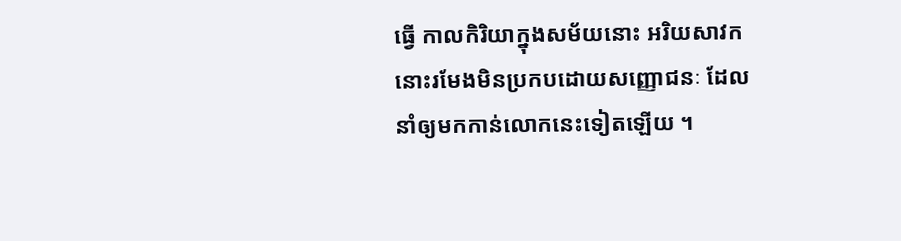ធ្វើ កាលកិរិយាក្នុងសម័យនោះ អរិយសាវកនោះរមែងមិនប្រកបដោយសញ្ញោជនៈ ដែលនាំឲ្យមកកាន់លោកនេះទៀតឡើយ ។